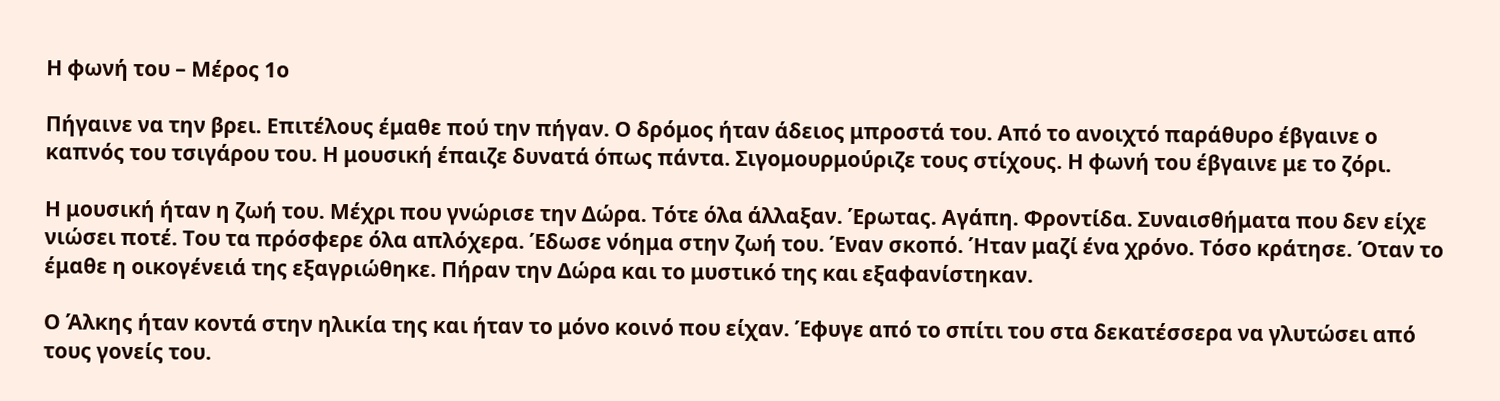Η φωνή του – Mέρος 1ο

Πήγαινε να την βρει. Επιτέλους έμαθε πού την πήγαν. Ο δρόμος ήταν άδειος μπροστά του. Από το ανοιχτό παράθυρο έβγαινε ο καπνός του τσιγάρου του. Η μουσική έπαιζε δυνατά όπως πάντα. Σιγομουρμούριζε τους στίχους. Η φωνή του έβγαινε με το ζόρι.

Η μουσική ήταν η ζωή του. Μέχρι που γνώρισε την Δώρα. Τότε όλα άλλαξαν. Έρωτας. Αγάπη. Φροντίδα. Συναισθήματα που δεν είχε νιώσει ποτέ. Του τα πρόσφερε όλα απλόχερα. Έδωσε νόημα στην ζωή του. Έναν σκοπό. Ήταν μαζί ένα χρόνο. Τόσο κράτησε. Όταν το έμαθε η οικογένειά της εξαγριώθηκε. Πήραν την Δώρα και το μυστικό της και εξαφανίστηκαν.

Ο Άλκης ήταν κοντά στην ηλικία της και ήταν το μόνο κοινό που είχαν. Έφυγε από το σπίτι του στα δεκατέσσερα να γλυτώσει από τους γονείς του.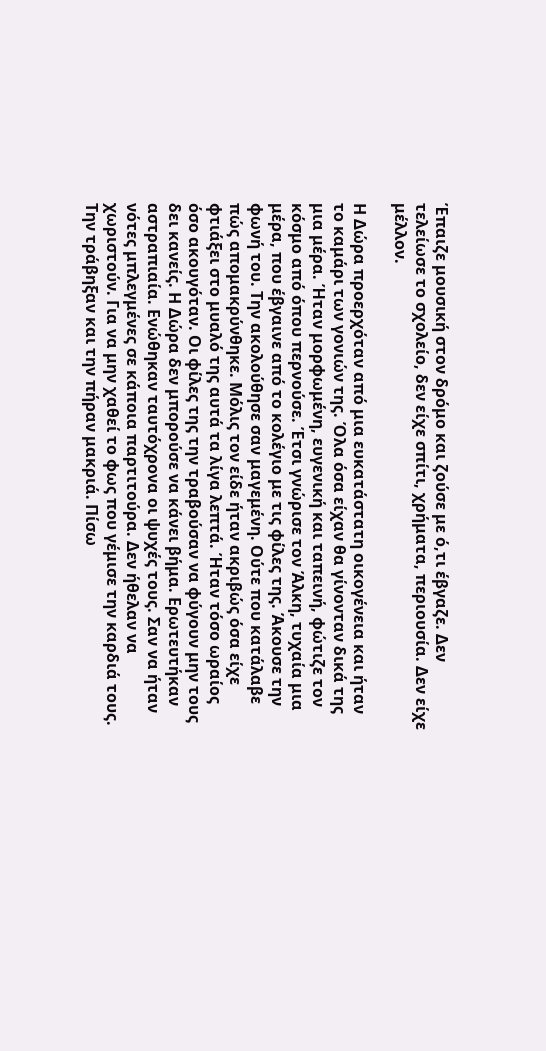Έπαιζε μουσική στον δρόμο και ζούσε με ό,τι έβγαζε. Δεν τελείωσε το σχολείο, δεν είχε σπίτι, χρήματα, περιουσία. Δεν είχε μέλλον.

Η Δώρα προερχόταν από μια ευκατάστατη οικογένεια και ήταν το καμάρι των γονιών της. Όλα όσα είχαν θα γίνονταν δικά της μια μέρα. Ήταν μορφωμένη, ευγενική και ταπεινή, φώτιζε τον κόσμο από όπου περνούσε. Έτσι γνώρισε τον Άλκη, τυχαία μια μέρα, που έβγαινε από το κολέγιο με τις φίλες της. Άκουσε την φωνή του. Την ακολούθησε σαν μαγεμένη. Ούτε που κατάλαβε πώς απομακρύνθηκε. Μόλις τον είδε ήταν ακριβώς όσα είχε φτιάξει στο μυαλό της αυτά τα λίγα λεπτά. Ήταν τόσο ωραίος όσο ακουγόταν. Οι φίλες της την τραβούσαν να φύγουν μην τους δει κανείς. Η Δώρα δεν μπορούσε να κάνει βήμα. Ερωτευτήκαν αστραπιαία. Ενώθηκαν ταυτόχρονα οι ψυχές τους. Σαν να ήταν νότες μπλεγμένες σε κάποια παρτιτούρα. Δεν ήθελαν να χωριστούν. Για να μην χαθεί το φως που γέμισε την καρδιά τους. Την τράβηξαν και την πήραν μακριά. Πίσω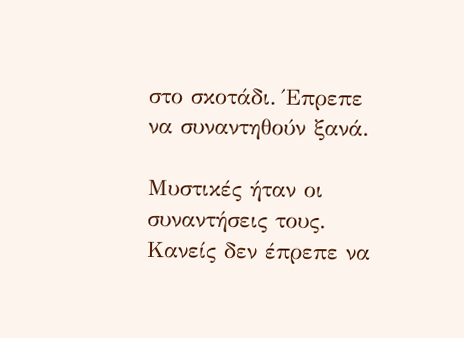στο σκοτάδι. Έπρεπε να συναντηθούν ξανά.

Μυστικές ήταν οι συναντήσεις τους. Κανείς δεν έπρεπε να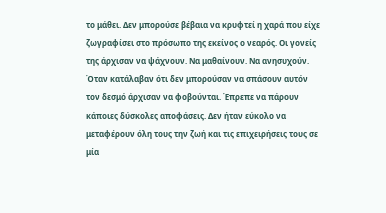το μάθει. Δεν μπορούσε βέβαια να κρυφτεί η χαρά που είχε ζωγραφίσει στο πρόσωπο της εκείνος ο νεαρός. Οι γονείς της άρχισαν να ψάχνουν. Να μαθαίνουν. Να ανησυχούν. Όταν κατάλαβαν ότι δεν μπορούσαν να σπάσουν αυτόν τον δεσμό άρχισαν να φοβούνται. Έπρεπε να πάρουν κάποιες δύσκολες αποφάσεις. Δεν ήταν εύκολο να μεταφέρουν όλη τους την ζωή και τις επιχειρήσεις τους σε μία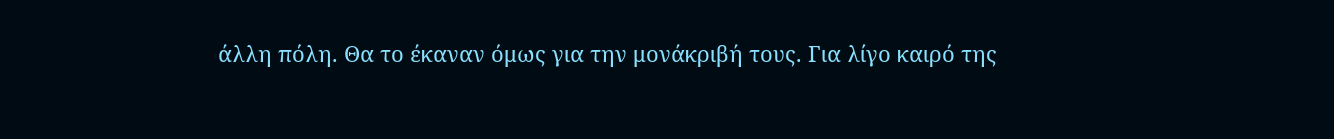άλλη πόλη. Θα το έκαναν όμως για την μονάκριβή τους. Για λίγο καιρό της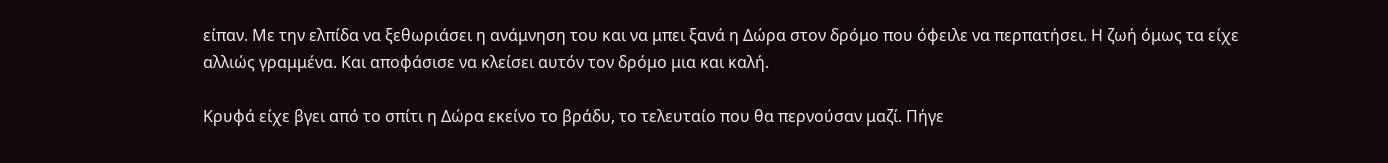είπαν. Με την ελπίδα να ξεθωριάσει η ανάμνηση του και να μπει ξανά η Δώρα στον δρόμο που όφειλε να περπατήσει. Η ζωή όμως τα είχε αλλιώς γραμμένα. Και αποφάσισε να κλείσει αυτόν τον δρόμο μια και καλή.

Κρυφά είχε βγει από το σπίτι η Δώρα εκείνο το βράδυ, το τελευταίο που θα περνούσαν μαζί. Πήγε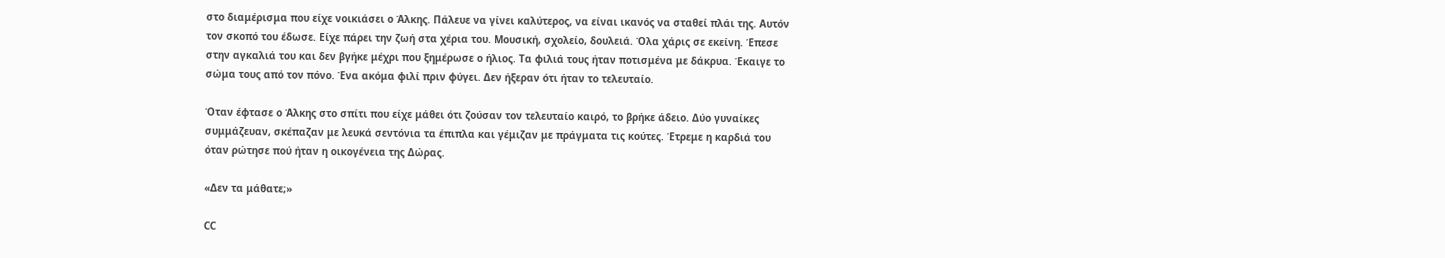στο διαμέρισμα που είχε νοικιάσει ο Άλκης. Πάλευε να γίνει καλύτερος, να είναι ικανός να σταθεί πλάι της. Αυτόν τον σκοπό του έδωσε. Είχε πάρει την ζωή στα χέρια του. Μουσική, σχολείο, δουλειά. Όλα χάρις σε εκείνη. Έπεσε στην αγκαλιά του και δεν βγήκε μέχρι που ξημέρωσε ο ήλιος. Τα φιλιά τους ήταν ποτισμένα με δάκρυα. Έκαιγε το σώμα τους από τον πόνο. Ένα ακόμα φιλί πριν φύγει. Δεν ήξεραν ότι ήταν το τελευταίο.

Όταν έφτασε ο Άλκης στο σπίτι που είχε μάθει ότι ζούσαν τον τελευταίο καιρό, το βρήκε άδειο. Δύο γυναίκες συμμάζευαν, σκέπαζαν με λευκά σεντόνια τα έπιπλα και γέμιζαν με πράγματα τις κούτες. Έτρεμε η καρδιά του όταν ρώτησε πού ήταν η οικογένεια της Δώρας.

«Δεν τα μάθατε;»

CC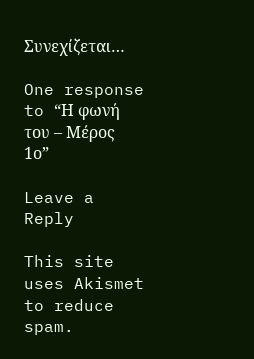Συνεχίζεται…

One response to “Η φωνή του – Mέρος 1ο”

Leave a Reply

This site uses Akismet to reduce spam.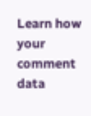Learn how your comment data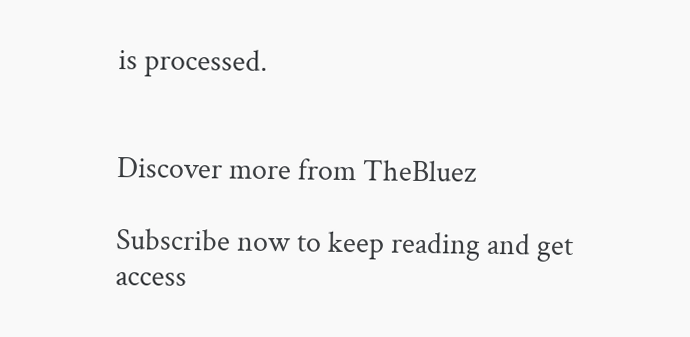is processed.


Discover more from TheBluez

Subscribe now to keep reading and get access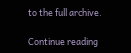to the full archive.

Continue reading